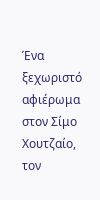Ένα ξεχωριστό αφιέρωμα στον Σίμο Χουτζαίο, τον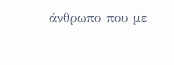άνθρωπο που με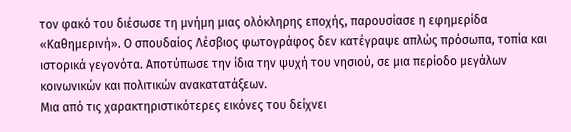τον φακό του διέσωσε τη μνήμη μιας ολόκληρης εποχής, παρουσίασε η εφημερίδα «Καθημερινή». Ο σπουδαίος Λέσβιος φωτογράφος δεν κατέγραψε απλώς πρόσωπα, τοπία και ιστορικά γεγονότα. Αποτύπωσε την ίδια την ψυχή του νησιού, σε μια περίοδο μεγάλων κοινωνικών και πολιτικών ανακατατάξεων.
Μια από τις χαρακτηριστικότερες εικόνες του δείχνει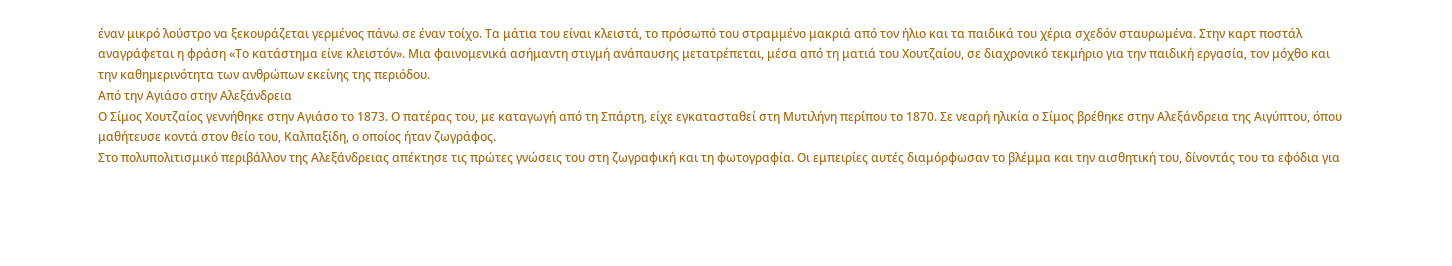έναν μικρό λούστρο να ξεκουράζεται γερμένος πάνω σε έναν τοίχο. Τα μάτια του είναι κλειστά, το πρόσωπό του στραμμένο μακριά από τον ήλιο και τα παιδικά του χέρια σχεδόν σταυρωμένα. Στην καρτ ποστάλ αναγράφεται η φράση «Το κατάστημα είνε κλειστόν». Μια φαινομενικά ασήμαντη στιγμή ανάπαυσης μετατρέπεται, μέσα από τη ματιά του Χουτζαίου, σε διαχρονικό τεκμήριο για την παιδική εργασία, τον μόχθο και την καθημερινότητα των ανθρώπων εκείνης της περιόδου.
Από την Αγιάσο στην Αλεξάνδρεια
Ο Σίμος Χουτζαίος γεννήθηκε στην Αγιάσο το 1873. Ο πατέρας του, με καταγωγή από τη Σπάρτη, είχε εγκατασταθεί στη Μυτιλήνη περίπου το 1870. Σε νεαρή ηλικία ο Σίμος βρέθηκε στην Αλεξάνδρεια της Αιγύπτου, όπου μαθήτευσε κοντά στον θείο του, Καλπαξίδη, ο οποίος ήταν ζωγράφος.
Στο πολυπολιτισμικό περιβάλλον της Αλεξάνδρειας απέκτησε τις πρώτες γνώσεις του στη ζωγραφική και τη φωτογραφία. Οι εμπειρίες αυτές διαμόρφωσαν το βλέμμα και την αισθητική του, δίνοντάς του τα εφόδια για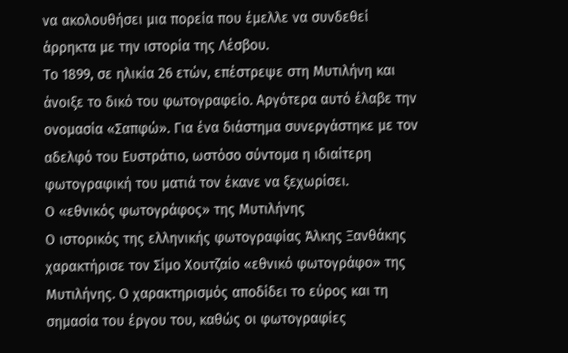να ακολουθήσει μια πορεία που έμελλε να συνδεθεί άρρηκτα με την ιστορία της Λέσβου.
Το 1899, σε ηλικία 26 ετών, επέστρεψε στη Μυτιλήνη και άνοιξε το δικό του φωτογραφείο. Αργότερα αυτό έλαβε την ονομασία «Σαπφώ». Για ένα διάστημα συνεργάστηκε με τον αδελφό του Ευστράτιο, ωστόσο σύντομα η ιδιαίτερη φωτογραφική του ματιά τον έκανε να ξεχωρίσει.
Ο «εθνικός φωτογράφος» της Μυτιλήνης
Ο ιστορικός της ελληνικής φωτογραφίας Άλκης Ξανθάκης χαρακτήρισε τον Σίμο Χουτζαίο «εθνικό φωτογράφο» της Μυτιλήνης. Ο χαρακτηρισμός αποδίδει το εύρος και τη σημασία του έργου του, καθώς οι φωτογραφίες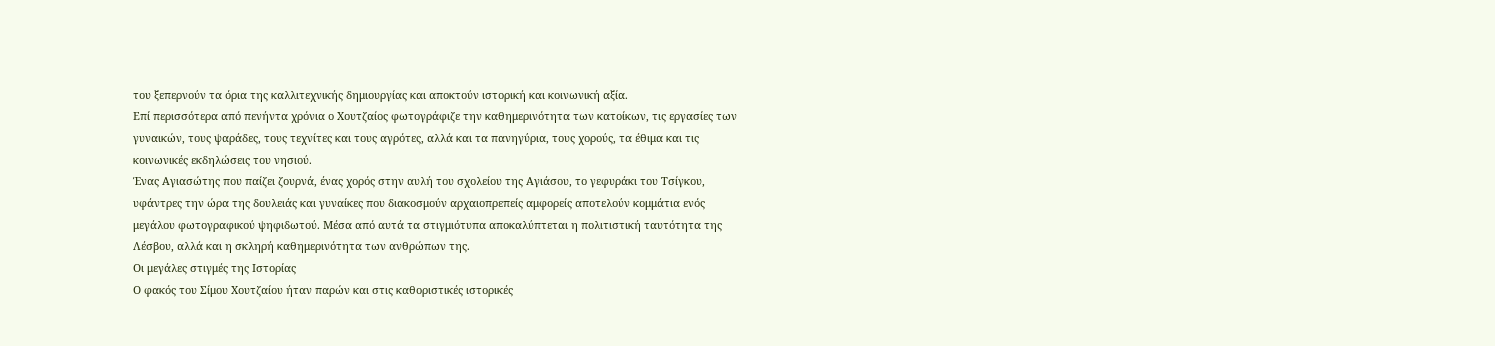του ξεπερνούν τα όρια της καλλιτεχνικής δημιουργίας και αποκτούν ιστορική και κοινωνική αξία.
Επί περισσότερα από πενήντα χρόνια ο Χουτζαίος φωτογράφιζε την καθημερινότητα των κατοίκων, τις εργασίες των γυναικών, τους ψαράδες, τους τεχνίτες και τους αγρότες, αλλά και τα πανηγύρια, τους χορούς, τα έθιμα και τις κοινωνικές εκδηλώσεις του νησιού.
Ένας Αγιασώτης που παίζει ζουρνά, ένας χορός στην αυλή του σχολείου της Αγιάσου, το γεφυράκι του Τσίγκου, υφάντρες την ώρα της δουλειάς και γυναίκες που διακοσμούν αρχαιοπρεπείς αμφορείς αποτελούν κομμάτια ενός μεγάλου φωτογραφικού ψηφιδωτού. Μέσα από αυτά τα στιγμιότυπα αποκαλύπτεται η πολιτιστική ταυτότητα της Λέσβου, αλλά και η σκληρή καθημερινότητα των ανθρώπων της.
Οι μεγάλες στιγμές της Ιστορίας
Ο φακός του Σίμου Χουτζαίου ήταν παρών και στις καθοριστικές ιστορικές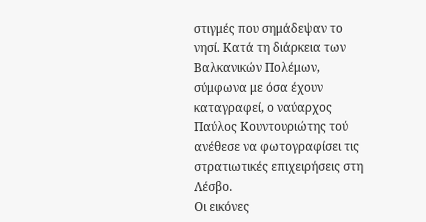στιγμές που σημάδεψαν το νησί. Κατά τη διάρκεια των Βαλκανικών Πολέμων, σύμφωνα με όσα έχουν καταγραφεί, ο ναύαρχος Παύλος Κουντουριώτης τού ανέθεσε να φωτογραφίσει τις στρατιωτικές επιχειρήσεις στη Λέσβο.
Οι εικόνες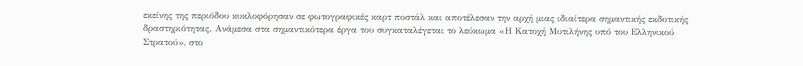εκείνης της περιόδου κυκλοφόρησαν σε φωτογραφικές καρτ ποστάλ και αποτέλεσαν την αρχή μιας ιδιαίτερα σημαντικής εκδοτικής δραστηριότητας. Ανάμεσα στα σημαντικότερα έργα του συγκαταλέγεται το λεύκωμα «Η Κατοχή Μυτιλήνης υπό του Ελληνικού Στρατού», στο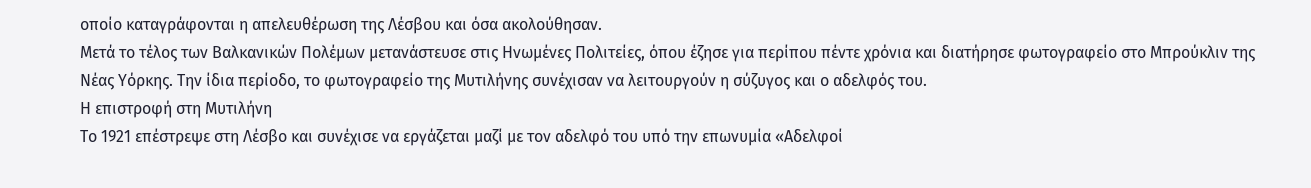οποίο καταγράφονται η απελευθέρωση της Λέσβου και όσα ακολούθησαν.
Μετά το τέλος των Βαλκανικών Πολέμων μετανάστευσε στις Ηνωμένες Πολιτείες, όπου έζησε για περίπου πέντε χρόνια και διατήρησε φωτογραφείο στο Μπρούκλιν της Νέας Υόρκης. Την ίδια περίοδο, το φωτογραφείο της Μυτιλήνης συνέχισαν να λειτουργούν η σύζυγος και ο αδελφός του.
Η επιστροφή στη Μυτιλήνη
Το 1921 επέστρεψε στη Λέσβο και συνέχισε να εργάζεται μαζί με τον αδελφό του υπό την επωνυμία «Αδελφοί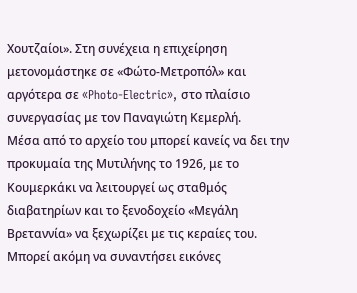Χουτζαίοι». Στη συνέχεια η επιχείρηση μετονομάστηκε σε «Φώτο-Μετροπόλ» και αργότερα σε «Photo-Electric», στο πλαίσιο συνεργασίας με τον Παναγιώτη Κεμερλή.
Μέσα από το αρχείο του μπορεί κανείς να δει την προκυμαία της Μυτιλήνης το 1926, με το Κουμερκάκι να λειτουργεί ως σταθμός διαβατηρίων και το ξενοδοχείο «Μεγάλη Βρεταννία» να ξεχωρίζει με τις κεραίες του. Μπορεί ακόμη να συναντήσει εικόνες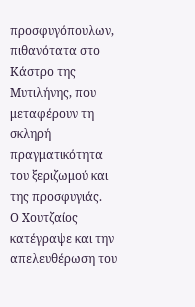προσφυγόπουλων, πιθανότατα στο Κάστρο της Μυτιλήνης, που μεταφέρουν τη σκληρή πραγματικότητα του ξεριζωμού και της προσφυγιάς.
Ο Χουτζαίος κατέγραψε και την απελευθέρωση του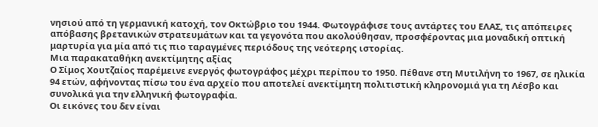νησιού από τη γερμανική κατοχή, τον Οκτώβριο του 1944. Φωτογράφισε τους αντάρτες του ΕΛΑΣ, τις απόπειρες απόβασης βρετανικών στρατευμάτων και τα γεγονότα που ακολούθησαν, προσφέροντας μια μοναδική οπτική μαρτυρία για μία από τις πιο ταραγμένες περιόδους της νεότερης ιστορίας.
Μια παρακαταθήκη ανεκτίμητης αξίας
Ο Σίμος Χουτζαίος παρέμεινε ενεργός φωτογράφος μέχρι περίπου το 1950. Πέθανε στη Μυτιλήνη το 1967, σε ηλικία 94 ετών, αφήνοντας πίσω του ένα αρχείο που αποτελεί ανεκτίμητη πολιτιστική κληρονομιά για τη Λέσβο και συνολικά για την ελληνική φωτογραφία.
Οι εικόνες του δεν είναι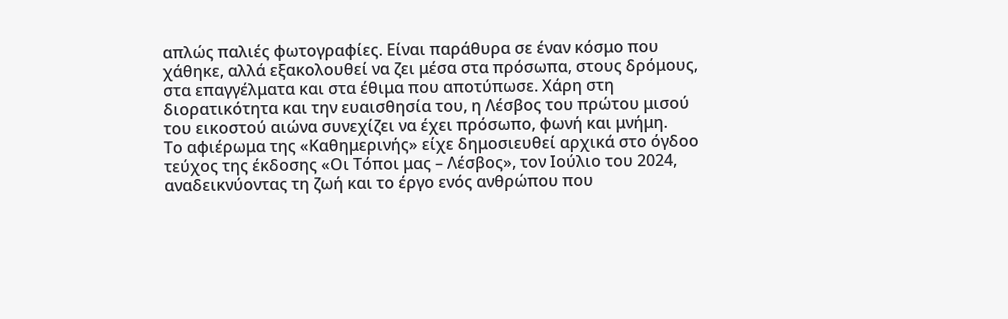απλώς παλιές φωτογραφίες. Είναι παράθυρα σε έναν κόσμο που χάθηκε, αλλά εξακολουθεί να ζει μέσα στα πρόσωπα, στους δρόμους, στα επαγγέλματα και στα έθιμα που αποτύπωσε. Χάρη στη διορατικότητα και την ευαισθησία του, η Λέσβος του πρώτου μισού του εικοστού αιώνα συνεχίζει να έχει πρόσωπο, φωνή και μνήμη.
Το αφιέρωμα της «Καθημερινής» είχε δημοσιευθεί αρχικά στο όγδοο τεύχος της έκδοσης «Οι Τόποι μας – Λέσβος», τον Ιούλιο του 2024, αναδεικνύοντας τη ζωή και το έργο ενός ανθρώπου που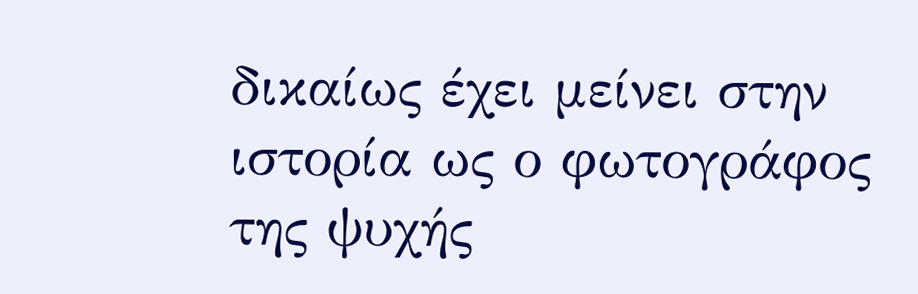δικαίως έχει μείνει στην ιστορία ως ο φωτογράφος της ψυχής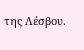της Λέσβου.